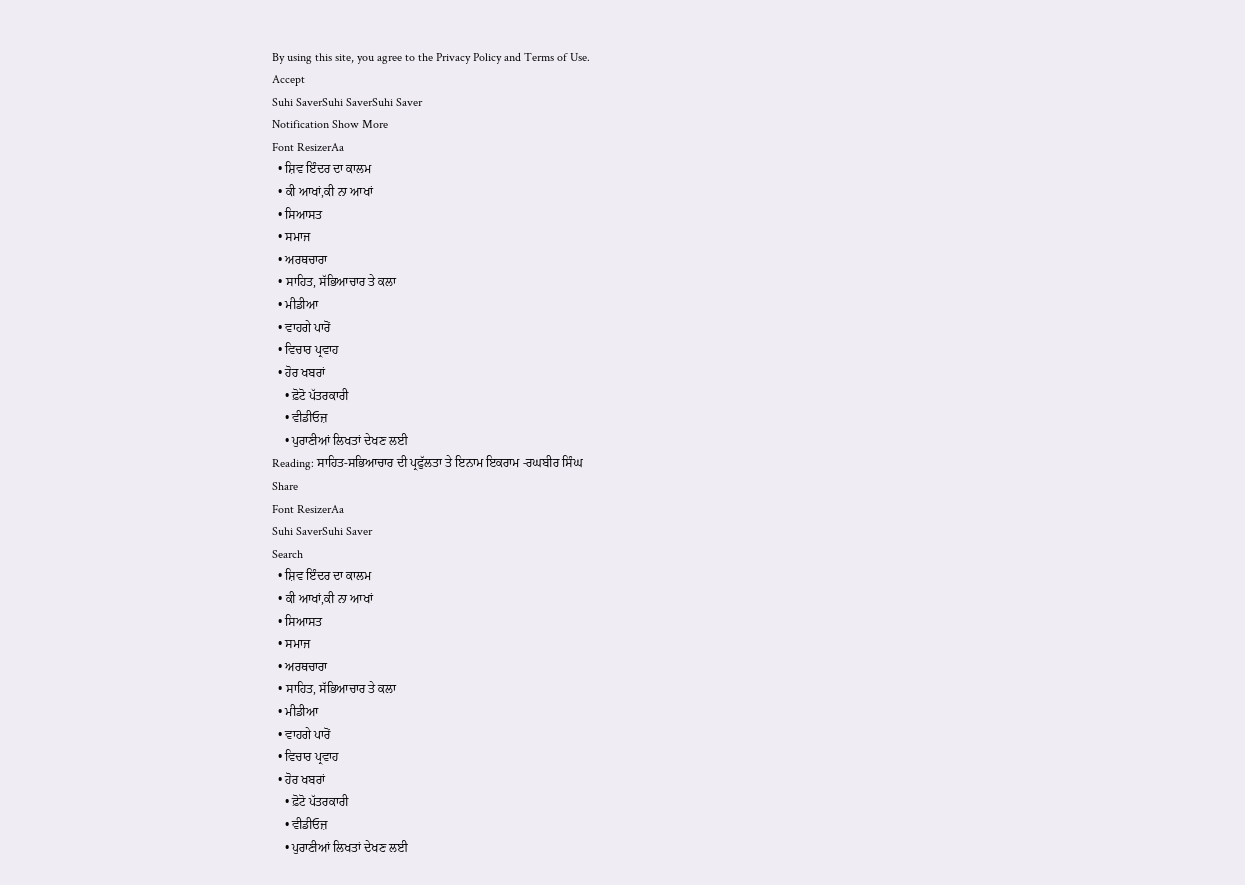By using this site, you agree to the Privacy Policy and Terms of Use.
Accept
Suhi SaverSuhi SaverSuhi Saver
Notification Show More
Font ResizerAa
  • ਸ਼ਿਵ ਇੰਦਰ ਦਾ ਕਾਲਮ
  • ਕੀ ਆਖਾਂ,ਕੀ ਨਾ ਆਖਾਂ
  • ਸਿਆਸਤ
  • ਸਮਾਜ
  • ਅਰਥਚਾਰਾ
  • ਸਾਹਿਤ, ਸੱਭਿਆਚਾਰ ਤੇ ਕਲਾ
  • ਮੀਡੀਆ
  • ਵਾਹਗੇ ਪਾਰੋਂ
  • ਵਿਚਾਰ ਪ੍ਰਵਾਹ
  • ਹੋਰ ਖਬਰਾਂ
    • ਫ਼ੋਟੋ ਪੱਤਰਕਾਰੀ
    • ਵੀਡੀਓਜ਼
    • ਪੁਰਾਣੀਆਂ ਲਿਖਤਾਂ ਦੇਖਣ ਲਈ
Reading: ਸਾਹਿਤ-ਸਭਿਆਚਾਰ ਦੀ ਪ੍ਰਫੁੱਲਤਾ ਤੇ ਇਨਾਮ ਇਕਰਾਮ -ਰਘਬੀਰ ਸਿੰਘ
Share
Font ResizerAa
Suhi SaverSuhi Saver
Search
  • ਸ਼ਿਵ ਇੰਦਰ ਦਾ ਕਾਲਮ
  • ਕੀ ਆਖਾਂ,ਕੀ ਨਾ ਆਖਾਂ
  • ਸਿਆਸਤ
  • ਸਮਾਜ
  • ਅਰਥਚਾਰਾ
  • ਸਾਹਿਤ, ਸੱਭਿਆਚਾਰ ਤੇ ਕਲਾ
  • ਮੀਡੀਆ
  • ਵਾਹਗੇ ਪਾਰੋਂ
  • ਵਿਚਾਰ ਪ੍ਰਵਾਹ
  • ਹੋਰ ਖਬਰਾਂ
    • ਫ਼ੋਟੋ ਪੱਤਰਕਾਰੀ
    • ਵੀਡੀਓਜ਼
    • ਪੁਰਾਣੀਆਂ ਲਿਖਤਾਂ ਦੇਖਣ ਲਈ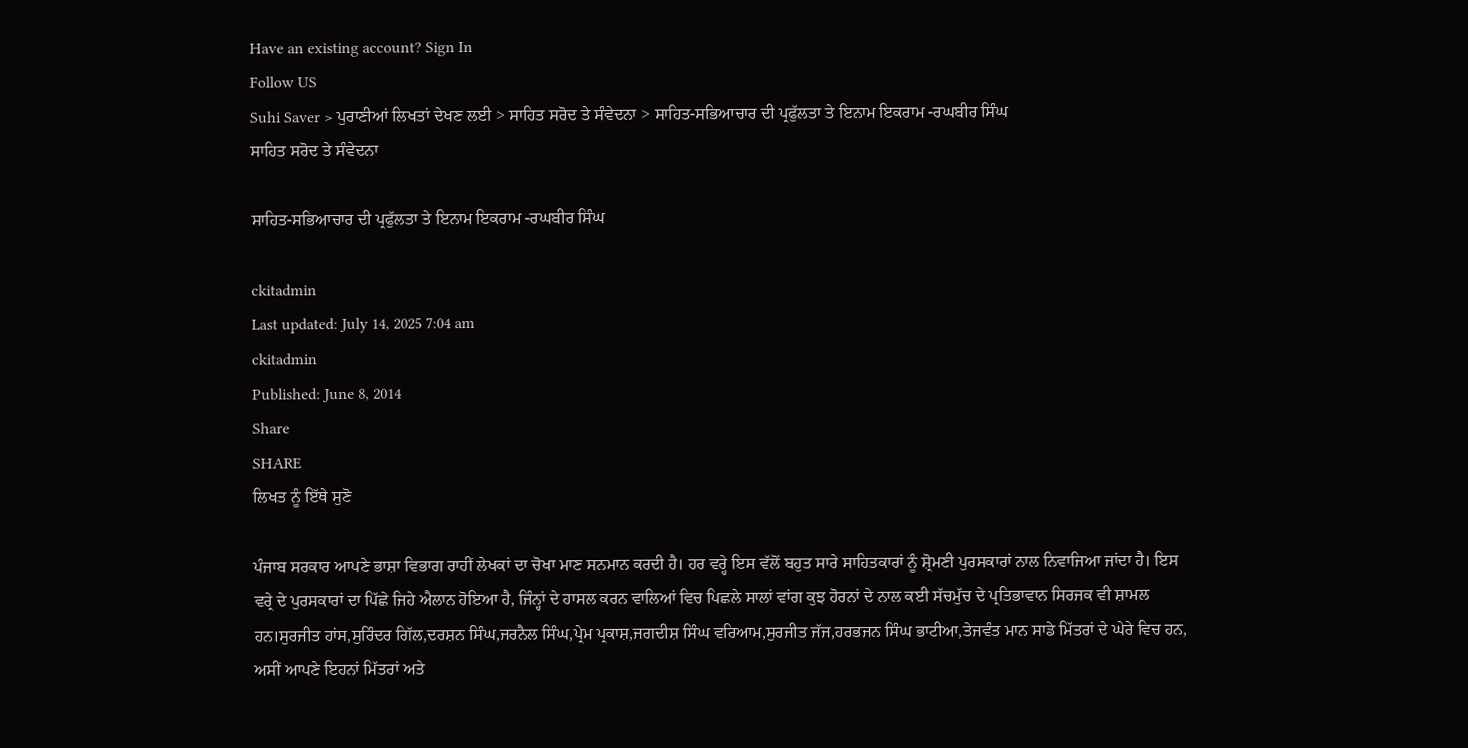Have an existing account? Sign In
Follow US
Suhi Saver > ਪੁਰਾਣੀਆਂ ਲਿਖਤਾਂ ਦੇਖਣ ਲਈ > ਸਾਹਿਤ ਸਰੋਦ ਤੇ ਸੰਵੇਦਨਾ > ਸਾਹਿਤ-ਸਭਿਆਚਾਰ ਦੀ ਪ੍ਰਫੁੱਲਤਾ ਤੇ ਇਨਾਮ ਇਕਰਾਮ -ਰਘਬੀਰ ਸਿੰਘ
ਸਾਹਿਤ ਸਰੋਦ ਤੇ ਸੰਵੇਦਨਾ

ਸਾਹਿਤ-ਸਭਿਆਚਾਰ ਦੀ ਪ੍ਰਫੁੱਲਤਾ ਤੇ ਇਨਾਮ ਇਕਰਾਮ -ਰਘਬੀਰ ਸਿੰਘ

ckitadmin
Last updated: July 14, 2025 7:04 am
ckitadmin
Published: June 8, 2014
Share
SHARE
ਲਿਖਤ ਨੂੰ ਇੱਥੇ ਸੁਣੋ

ਪੰਜਾਬ ਸਰਕਾਰ ਆਪਣੇ ਭਾਸ਼ਾ ਵਿਭਾਗ ਰਾਹੀਂ ਲੇਖਕਾਂ ਦਾ ਚੋਖਾ ਮਾਣ ਸਨਮਾਨ ਕਰਦੀ ਹੈ। ਹਰ ਵਰ੍ਹੇ ਇਸ ਵੱਲੋਂ ਬਹੁਤ ਸਾਰੇ ਸਾਹਿਤਕਾਰਾਂ ਨੂੰ ਸ਼੍ਰੋਮਣੀ ਪੁਰਸਕਾਰਾਂ ਨਾਲ ਨਿਵਾਜਿਆ ਜਾਂਦਾ ਹੈ। ਇਸ ਵਰ੍ਰੇ ਦੇ ਪੁਰਸਕਾਰਾਂ ਦਾ ਪਿੱਛੇ ਜਿਹੇ ਐਲਾਨ ਹੋਇਆ ਹੈ, ਜਿੰਨ੍ਹਾਂ ਦੇ ਹਾਸਲ ਕਰਨ ਵਾਲਿਆਂ ਵਿਚ ਪਿਛਲੇ ਸਾਲਾਂ ਵਾਂਗ ਕੁਝ ਹੋਰਨਾਂ ਦੇ ਨਾਲ ਕਈ ਸੱਚਮੁੱਚ ਦੇ ਪ੍ਰਤਿਭਾਵਾਨ ਸਿਰਜਕ ਵੀ ਸ਼ਾਮਲ ਹਨ।ਸੁਰਜੀਤ ਹਾਂਸ,ਸੁਰਿੰਦਰ ਗਿੱਲ,ਦਰਸ਼ਨ ਸਿੰਘ,ਜਰਨੈਲ ਸਿੰਘ,ਪ੍ਰੇਮ ਪ੍ਰਕਾਸ਼,ਜਗਦੀਸ਼ ਸਿੰਘ ਵਰਿਆਮ,ਸੁਰਜੀਤ ਜੱਜ,ਹਰਭਜਨ ਸਿੰਘ ਭਾਟੀਆ,ਤੇਜਵੰਤ ਮਾਨ ਸਾਡੇ ਮਿੱਤਰਾਂ ਦੇ ਘੇਰੇ ਵਿਚ ਹਨ, ਅਸੀਂ ਆਪਣੇ ਇਹਨਾਂ ਮਿੱਤਰਾਂ ਅਤੇ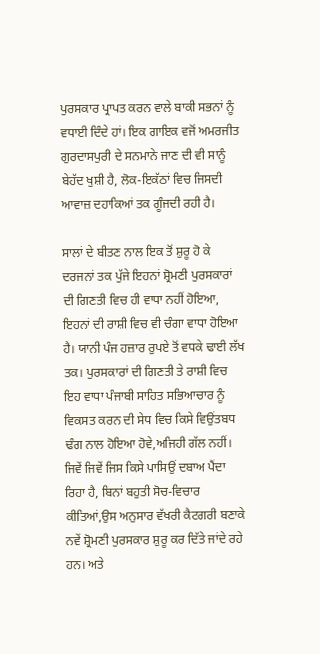ਪੁਰਸਕਾਰ ਪ੍ਰਾਪਤ ਕਰਨ ਵਾਲੇ ਬਾਕੀ ਸਭਨਾਂ ਨੂੰ ਵਧਾਈ ਦਿੰਦੇ ਹਾਂ। ਇਕ ਗਾਇਕ ਵਜੋਂ ਅਮਰਜੀਤ ਗੁਰਦਾਸਪੁਰੀ ਦੇ ਸਨਮਾਨੇ ਜਾਣ ਦੀ ਵੀ ਸਾਨੂੰ ਬੇਹੱਦ ਖੁਸ਼ੀ ਹੈ, ਲੋਕ-ਇਕੱਠਾਂ ਵਿਚ ਜਿਸਦੀ ਆਵਾਜ਼ ਦਹਾਕਿਆਂ ਤਕ ਗੂੰਜਦੀ ਰਹੀ ਹੈ।

ਸਾਲਾਂ ਦੇ ਬੀਤਣ ਨਾਲ ਇਕ ਤੋਂ ਸ਼ੁਰੂ ਹੋ ਕੇ ਦਰਜਨਾਂ ਤਕ ਪੁੱਜੇ ਇਹਨਾਂ ਸ਼੍ਰੋਮਣੀ ਪੁਰਸਕਾਰਾਂ ਦੀ ਗਿਣਤੀ ਵਿਚ ਹੀ ਵਾਧਾ ਨਹੀਂ ਹੋਇਆ, ਇਹਨਾਂ ਦੀ ਰਾਸ਼ੀ ਵਿਚ ਵੀ ਚੰਗਾ ਵਾਧਾ ਹੋਇਆ ਹੈ। ਯਾਨੀ ਪੰਜ ਹਜ਼ਾਰ ਰੁਪਏ ਤੋਂ ਵਧਕੇ ਢਾਈ ਲੱਖ ਤਕ। ਪੁਰਸਕਾਰਾਂ ਦੀ ਗਿਣਤੀ ਤੇ ਰਾਸ਼ੀ ਵਿਚ ਇਹ ਵਾਧਾ ਪੰਜਾਬੀ ਸਾਹਿਤ ਸਭਿਆਚਾਰ ਨੂੰ ਵਿਕਸਤ ਕਰਨ ਦੀ ਸੇਧ ਵਿਚ ਕਿਸੇ ਵਿਉਂਤਬਧ ਢੰਗ ਨਾਲ ਹੋਇਆ ਹੋਵੇ,ਅਜਿਹੀ ਗੱਲ ਨਹੀਂ। ਜਿਵੇਂ ਜਿਵੇਂ ਜਿਸ ਕਿਸੇ ਪਾਸਿਉਂ ਦਬਾਅ ਪੈਂਦਾ ਰਿਹਾ ਹੈ, ਬਿਨਾਂ ਬਹੁਤੀ ਸੋਚ-ਵਿਚਾਰ ਕੀਤਿਆਂ,ਉਸ ਅਨੁਸਾਰ ਵੱਖਰੀ ਕੈਟਗਰੀ ਬਣਾਕੇ ਨਵੇਂ ਸ਼੍ਰੋਮਣੀ ਪੁਰਸਕਾਰ ਸ਼ੁਰੂ ਕਰ ਦਿੱਤੇ ਜਾਂਦੇ ਰਹੇ ਹਨ। ਅਤੇ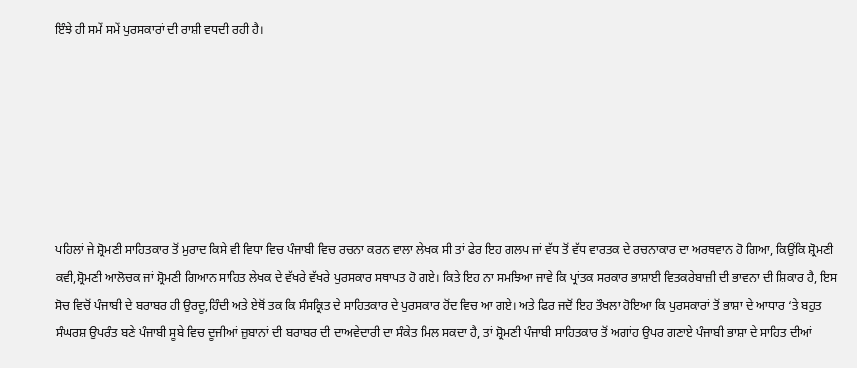ਇੰਝੇ ਹੀ ਸਮੇਂ ਸਮੇਂ ਪੁਰਸਕਾਰਾਂ ਦੀ ਰਾਸ਼ੀ ਵਧਦੀ ਰਹੀ ਹੈ।







ਪਹਿਲਾਂ ਜੇ ਸ਼੍ਰੋਮਣੀ ਸਾਹਿਤਕਾਰ ਤੋਂ ਮੁਰਾਦ ਕਿਸੇ ਵੀ ਵਿਧਾ ਵਿਚ ਪੰਜਾਬੀ ਵਿਚ ਰਚਨਾ ਕਰਨ ਵਾਲਾ ਲੇਖਕ ਸੀ ਤਾਂ ਫੇਰ ਇਹ ਗਲਪ ਜਾਂ ਵੱਧ ਤੋਂ ਵੱਧ ਵਾਰਤਕ ਦੇ ਰਚਨਾਕਾਰ ਦਾ ਅਰਥਵਾਨ ਹੋ ਗਿਆ, ਕਿਉਂਕਿ ਸ਼੍ਰੋਮਣੀ ਕਵੀ,ਸ਼੍ਰੋਮਣੀ ਆਲੋਚਕ ਜਾਂ ਸ਼੍ਰੋਮਣੀ ਗਿਆਨ ਸਾਹਿਤ ਲੇਖਕ ਦੇ ਵੱਖਰੇ ਵੱਖਰੇ ਪੁਰਸਕਾਰ ਸਥਾਪਤ ਹੋ ਗਏ। ਕਿਤੇ ਇਹ ਨਾ ਸਮਝਿਆ ਜਾਵੇ ਕਿ ਪ੍ਰਾਂਤਕ ਸਰਕਾਰ ਭਾਸ਼ਾਈ ਵਿਤਕਰੇਬਾਜ਼ੀ ਦੀ ਭਾਵਨਾ ਦੀ ਸ਼ਿਕਾਰ ਹੈ, ਇਸ ਸੋਚ ਵਿਚੋਂ ਪੰਜਾਬੀ ਦੇ ਬਰਾਬਰ ਹੀ ਉਰਦੂ,ਹਿੰਦੀ ਅਤੇ ਏਥੋਂ ਤਕ ਕਿ ਸੰਸਕ੍ਰਿਤ ਦੇ ਸਾਹਿਤਕਾਰ ਦੇ ਪੁਰਸਕਾਰ ਹੋਂਦ ਵਿਚ ਆ ਗਏ। ਅਤੇ ਫਿਰ ਜਦੋਂ ਇਹ ਤੌਖਲਾ ਹੋਇਆ ਕਿ ਪੁਰਸਕਾਰਾਂ ਤੋਂ ਭਾਸ਼ਾ ਦੇ ਆਧਾਰ ‘ਤੇ ਬਹੁਤ ਸੰਘਰਸ਼ ਉਪਰੰਤ ਬਣੇ ਪੰਜਾਬੀ ਸੂਬੇ ਵਿਚ ਦੂਜੀਆਂ ਜ਼ੁਬਾਨਾਂ ਦੀ ਬਰਾਬਰ ਦੀ ਦਾਅਵੇਦਾਰੀ ਦਾ ਸੰਕੇਤ ਮਿਲ ਸਕਦਾ ਹੈ, ਤਾਂ ਸ਼੍ਰੋਮਣੀ ਪੰਜਾਬੀ ਸਾਹਿਤਕਾਰ ਤੋਂ ਅਗਾਂਹ ਉਪਰ ਗਣਾਏ ਪੰਜਾਬੀ ਭਾਸ਼ਾ ਦੇ ਸਾਹਿਤ ਦੀਆਂ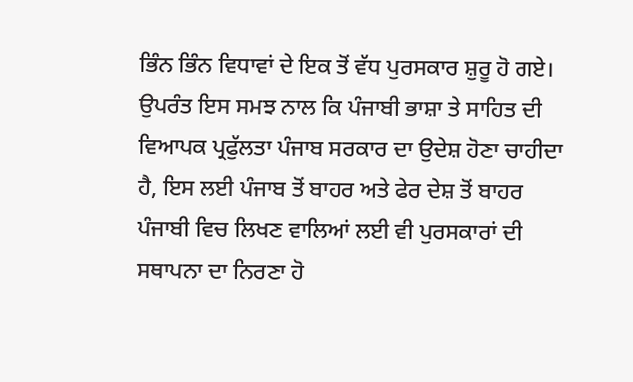ਭਿੰਨ ਭਿੰਨ ਵਿਧਾਵਾਂ ਦੇ ਇਕ ਤੋਂ ਵੱਧ ਪੁਰਸਕਾਰ ਸ਼ੁਰੂ ਹੋ ਗਏ। ਉਪਰੰਤ ਇਸ ਸਮਝ ਨਾਲ ਕਿ ਪੰਜਾਬੀ ਭਾਸ਼ਾ ਤੇ ਸਾਹਿਤ ਦੀ ਵਿਆਪਕ ਪ੍ਰਫੁੱਲਤਾ ਪੰਜਾਬ ਸਰਕਾਰ ਦਾ ਉਦੇਸ਼ ਹੋਣਾ ਚਾਹੀਦਾ ਹੈ, ਇਸ ਲਈ ਪੰਜਾਬ ਤੋਂ ਬਾਹਰ ਅਤੇ ਫੇਰ ਦੇਸ਼ ਤੋਂ ਬਾਹਰ ਪੰਜਾਬੀ ਵਿਚ ਲਿਖਣ ਵਾਲਿਆਂ ਲਈ ਵੀ ਪੁਰਸਕਾਰਾਂ ਦੀ ਸਥਾਪਨਾ ਦਾ ਨਿਰਣਾ ਹੋ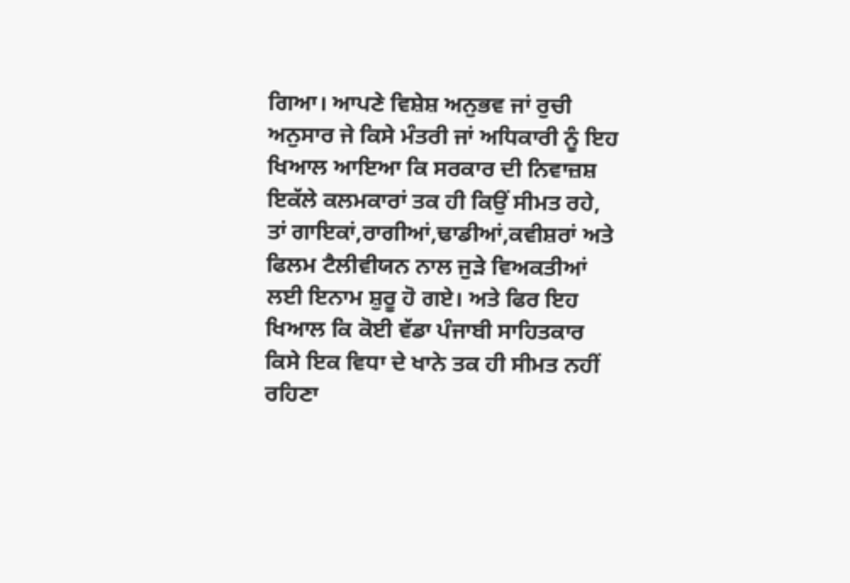ਗਿਆ। ਆਪਣੇ ਵਿਸ਼ੇਸ਼ ਅਨੁਭਵ ਜਾਂ ਰੁਚੀ ਅਨੁਸਾਰ ਜੇ ਕਿਸੇ ਮੰਤਰੀ ਜਾਂ ਅਧਿਕਾਰੀ ਨੂੰ ਇਹ ਖਿਆਲ ਆਇਆ ਕਿ ਸਰਕਾਰ ਦੀ ਨਿਵਾਜ਼ਸ਼ ਇਕੱਲੇ ਕਲਮਕਾਰਾਂ ਤਕ ਹੀ ਕਿਉਂ ਸੀਮਤ ਰਹੇ, ਤਾਂ ਗਾਇਕਾਂ,ਰਾਗੀਆਂ,ਢਾਡੀਆਂ,ਕਵੀਸ਼ਰਾਂ ਅਤੇ ਫਿਲਮ ਟੈਲੀਵੀਯਨ ਨਾਲ ਜੁੜੇ ਵਿਅਕਤੀਆਂ ਲਈ ਇਨਾਮ ਸ਼ੁਰੂ ਹੋ ਗਏ। ਅਤੇ ਫਿਰ ਇਹ ਖਿਆਲ ਕਿ ਕੋਈ ਵੱਡਾ ਪੰਜਾਬੀ ਸਾਹਿਤਕਾਰ ਕਿਸੇ ਇਕ ਵਿਧਾ ਦੇ ਖਾਨੇ ਤਕ ਹੀ ਸੀਮਤ ਨਹੀਂ ਰਹਿਣਾ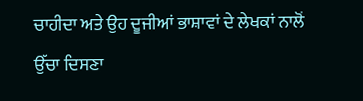ਚਾਹੀਦਾ ਅਤੇ ਉਹ ਦੂਜੀਆਂ ਭਾਸ਼ਾਵਾਂ ਦੇ ਲੇਖਕਾਂ ਨਾਲੋਂ ਉੱਚਾ ਦਿਸਣਾ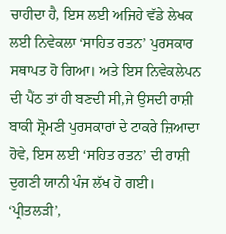ਚਾਹੀਦਾ ਹੈ, ਇਸ ਲਈ ਅਜਿਹੇ ਵੱਡੇ ਲੇਖਕ ਲਈ ਨਿਵੇਕਲਾ ‘ਸਾਹਿਤ ਰਤਨ’ ਪੁਰਸਕਾਰ ਸਥਾਪਤ ਹੋ ਗਿਆ। ਅਤੇ ਇਸ ਨਿਵੇਕਲੇਪਨ ਦੀ ਪੈਂਠ ਤਾਂ ਹੀ ਬਣਦੀ ਸੀ,ਜੇ ਉਸਦੀ ਰਾਸ਼ੀ ਬਾਕੀ ਸ਼੍ਰੋਮਣੀ ਪੁਰਸਕਾਰਾਂ ਦੇ ਟਾਕਰੇ ਜ਼ਿਆਦਾ ਹੋਵੇ, ਇਸ ਲਈ ‘ਸਹਿਤ ਰਤਨ’ ਦੀ ਰਾਸ਼ੀ ਦੁਗਣੀ ਯਾਨੀ ਪੰਜ ਲੱਖ ਹੋ ਗਈ। ‘ਪ੍ਰੀਤਲੜੀ’,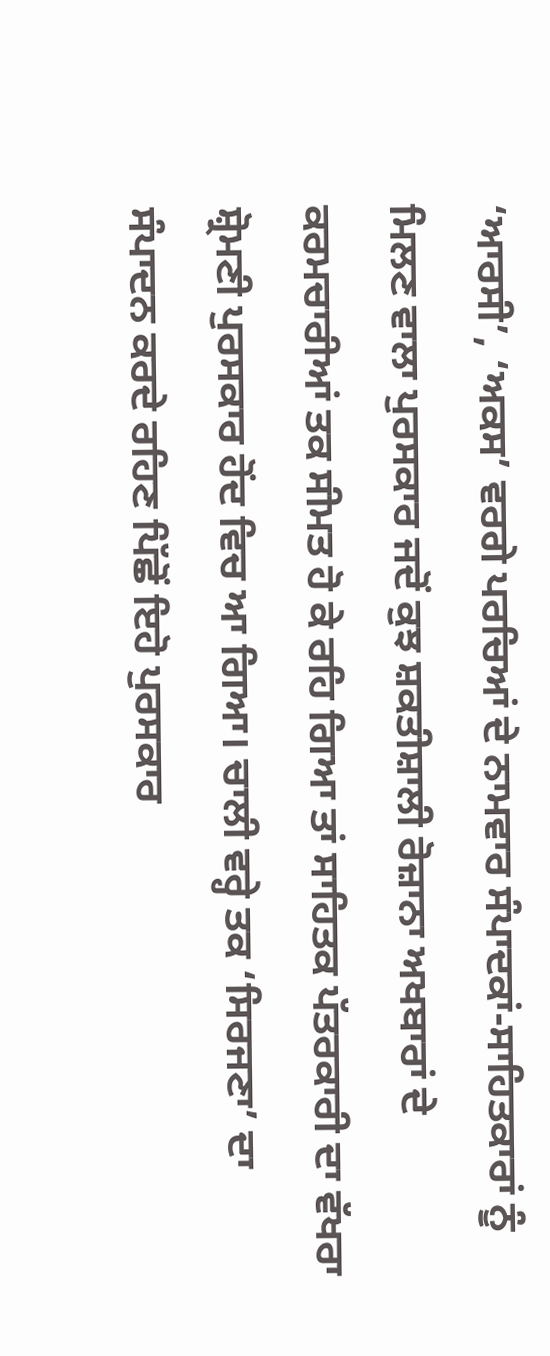‘ਆਰਸੀ’, ‘ਅਕਸ’ ਵਰਗੇ ਪਰਚਿਆਂ ਦੇ ਨਾਮਵਾਰ ਸੰਪਾਦਕਾਂ-ਸਾਹਿਤਕਾਰਾਂ ਨੂੰ ਮਿਲਣ ਵਾਲਾ ਪੁਰਸਕਾਰ ਜਦੋਂ ਕੁਝ ਸ਼ਕਤੀਸ਼ਾਲੀ ਰੋਜ਼ਾਨਾ ਅਖਬਾਰਾਂ ਦੇ ਕਰਮਚਾਰੀਆਂ ਤਕ ਸੀਮਤ ਹੋ ਕੇ ਰਹਿ ਗਿਆ ਤਾਂ ਸਾਹਿਤਕ ਪੱਤਰਕਾਰੀ ਦਾ ਵੱਖਰਾ ਸ਼੍ਰੋਮਣੀ ਪੁਰਸਕਾਰ ਹੋਂਦ ਵਿਚ ਆ ਗਿਆ। ਚਾਲੀ ਵਰ੍ਹੇ ਤਕ ‘ਸਿਰਜਣਾ’ ਦਾ ਸੰਪਾਦਨ ਕਰਦੇ ਰਹਿਣ ਪਿੱਛੋਂ ਇਹੋ ਪੁਰਸਕਾਰ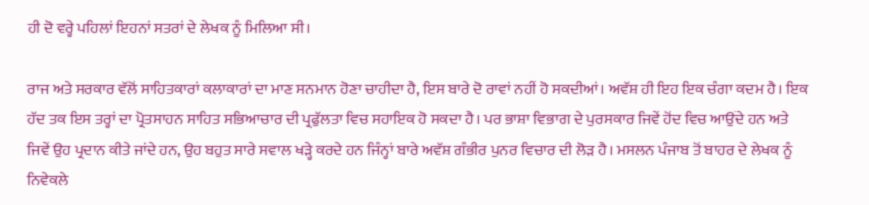ਹੀ ਦੋ ਵਰ੍ਹੇ ਪਹਿਲਾਂ ਇਹਨਾਂ ਸਤਰਾਂ ਦੇ ਲੇਖਕ ਨੂੰ ਮਿਲਿਆ ਸੀ।

ਰਾਜ ਅਤੇ ਸਰਕਾਰ ਵੱਲੋਂ ਸਾਹਿਤਕਾਰਾਂ ਕਲਾਕਾਰਾਂ ਦਾ ਮਾਣ ਸਨਮਾਨ ਹੋਣਾ ਚਾਹੀਦਾ ਹੈ, ਇਸ ਬਾਰੇ ਦੋ ਰਾਵਾਂ ਨਹੀਂ ਹੋ ਸਕਦੀਆਂ। ਅਵੱਸ਼ ਹੀ ਇਹ ਇਕ ਚੰਗਾ ਕਦਮ ਹੈ। ਇਕ ਹੱਦ ਤਕ ਇਸ ਤਰ੍ਹਾਂ ਦਾ ਪ੍ਰੋਤਸਾਹਨ ਸਾਹਿਤ ਸਭਿਆਚਾਰ ਦੀ ਪ੍ਰਫੁੱਲਤਾ ਵਿਚ ਸਹਾਇਕ ਹੋ ਸਕਦਾ ਹੈ। ਪਰ ਭਾਸ਼ਾ ਵਿਭਾਗ ਦੇ ਪੁਰਸਕਾਰ ਜਿਵੇਂ ਹੋਂਦ ਵਿਚ ਆਉਂਦੇ ਹਨ ਅਤੇ ਜਿਵੇਂ ਉਹ ਪ੍ਰਦਾਨ ਕੀਤੇ ਜਾਂਦੇ ਹਨ, ਉਹ ਬਹੁਤ ਸਾਰੇ ਸਵਾਲ ਖੜ੍ਹੇ ਕਰਦੇ ਹਨ ਜਿੰਨ੍ਹਾਂ ਬਾਰੇ ਅਵੱਸ਼ ਗੰਭੀਰ ਪੁਨਰ ਵਿਚਾਰ ਦੀ ਲੋੜ ਹੈ। ਮਸਲਨ ਪੰਜਾਬ ਤੋਂ ਬਾਹਰ ਦੇ ਲੇਖਕ ਨੂੰ ਨਿਵੇਕਲੇ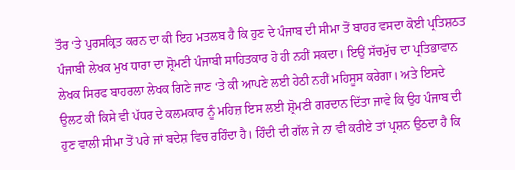ਤੌਰ ‘ਤੇ ਪੁਰਸਕ੍ਰਿਤ ਕਰਨ ਦਾ ਕੀ ਇਹ ਮਤਲਬ ਹੈ ਕਿ ਹੁਣ ਦੇ ਪੰਜਾਬ ਦੀ ਸੀਮਾ ਤੋਂ ਬਾਹਰ ਵਸਦਾ ਕੋਈ ਪ੍ਰਤਿਸ਼ਠਤ ਪੰਜਾਬੀ ਲੇਖਕ ਮੁਖ ਧਾਰਾ ਦਾ ਸ਼੍ਰੋਮਣੀ ਪੰਜਾਬੀ ਸਾਹਿਤਕਾਰ ਹੋ ਹੀ ਨਹੀਂ ਸਕਦਾ। ਇਉਂ ਸੱਚਮੁੱਚ ਦਾ ਪ੍ਰਤਿਭਾਵਾਨ ਲੇਖਕ ਸਿਰਫ ਬਾਹਰਲਾ ਲੇਖਕ ਗਿਣੇ ਜਾਣ ‘ਤੇ ਕੀ ਆਪਣੇ ਲਈ ਹੇਠੀ ਨਹੀਂ ਮਹਿਸੂਸ ਕਰੇਗਾ। ਅਤੇ ਇਸਦੇ ਉਲਟ ਕੀ ਕਿਸੇ ਵੀ ਪੱਧਰ ਦੇ ਕਲਮਕਾਰ ਨੂੰ ਮਹਿਜ਼ ਇਸ ਲਈ ਸ਼੍ਰੋਮਣੀ ਗਰਦਾਨ ਦਿੱਤਾ ਜਾਵੇ ਕਿ ਉਹ ਪੰਜਾਬ ਦੀ ਹੁਣ ਵਾਲੀ ਸੀਮਾ ਤੋਂ ਪਰੇ ਜਾਂ ਬਦੇਸ਼ ਵਿਚ ਰਹਿੰਦਾ ਹੈ। ਹਿੰਦੀ ਦੀ ਗੱਲ ਜੇ ਨਾ ਵੀ ਕਰੀਏ ਤਾਂ ਪ੍ਰਸ਼ਨ ਉਠਦਾ ਹੈ ਕਿ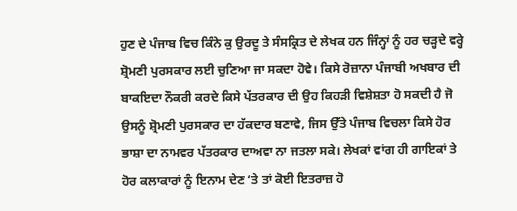ਹੁਣ ਦੇ ਪੰਜਾਬ ਵਿਚ ਕਿੰਨੇ ਕੁ ਉਰਦੂ ਤੇ ਸੰਸਕ੍ਰਿਤ ਦੇ ਲੇਖਕ ਹਨ ਜਿੰਨ੍ਹਾਂ ਨੂੰ ਹਰ ਚੜ੍ਹਦੇ ਵਰ੍ਹੇ ਸ਼੍ਰੋਮਣੀ ਪੁਰਸਕਾਰ ਲਈ ਚੁਣਿਆ ਜਾ ਸਕਦਾ ਹੋਵੇ। ਕਿਸੇ ਰੋਜ਼ਾਨਾ ਪੰਜਾਬੀ ਅਖਬਾਰ ਦੀ ਬਾਕਇਦਾ ਨੌਕਰੀ ਕਰਦੇ ਕਿਸੇ ਪੱਤਰਕਾਰ ਦੀ ਉਹ ਕਿਹੜੀ ਵਿਸ਼ੇਸ਼ਤਾ ਹੋ ਸਕਦੀ ਹੈ ਜੋ ਉਸਨੂੰ ਸ਼੍ਰੋਮਣੀ ਪੁਰਸਕਾਰ ਦਾ ਹੱਕਦਾਰ ਬਣਾਵੇ, ਜਿਸ ਉੱਤੇ ਪੰਜਾਬ ਵਿਚਲਾ ਕਿਸੇ ਹੋਰ ਭਾਸ਼ਾ ਦਾ ਨਾਮਵਰ ਪੱਤਰਕਾਰ ਦਾਅਵਾ ਨਾ ਜਤਲਾ ਸਕੇ। ਲੇਖਕਾਂ ਵਾਂਗ ਹੀ ਗਾਇਕਾਂ ਤੇ ਹੋਰ ਕਲਾਕਾਰਾਂ ਨੂੰ ਇਨਾਮ ਦੇਣ ‘ਤੇ ਤਾਂ ਕੋਈ ਇਤਰਾਜ਼ ਹੋ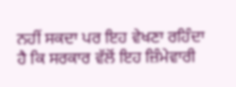ਨਹੀਂ ਸਕਦਾ ਪਰ ਇਹ ਵੇਖਣਾ ਰਹਿੰਦਾ ਹੈ ਕਿ ਸਰਕਾਰ ਵੱਲੋਂ ਇਹ ਜ਼ਿੰਮੇਵਾਰੀ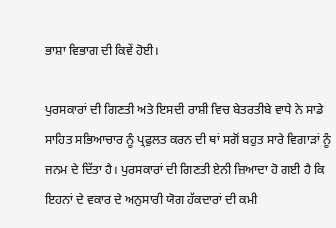ਭਾਸ਼ਾ ਵਿਭਾਗ ਦੀ ਕਿਵੇਂ ਹੋਈ।

ਪੁਰਸਕਾਰਾਂ ਦੀ ਗਿਣਤੀ ਅਤੇ ਇਸਦੀ ਰਾਸ਼ੀ ਵਿਚ ਬੇਤਰਤੀਬੇ ਵਾਧੇ ਨੇ ਸਾਡੇ ਸਾਹਿਤ ਸਭਿਆਚਾਰ ਨੂੰ ਪ੍ਰਫੁਲਤ ਕਰਨ ਦੀ ਥਾਂ ਸਗੋਂ ਬਹੁਤ ਸਾਰੇ ਵਿਗਾੜਾਂ ਨੂੰ ਜਨਮ ਦੇ ਦਿੱਤਾ ਹੈ। ਪੁਰਸਕਾਰਾਂ ਦੀ ਗਿਣਤੀ ਏਨੀ ਜ਼ਿਆਦਾ ਹੋ ਗਈ ਹੈ ਕਿ ਇਹਨਾਂ ਦੇ ਵਕਾਰ ਦੇ ਅਨੁਸਾਰੀ ਯੋਗ ਹੱਕਦਾਰਾਂ ਦੀ ਕਮੀ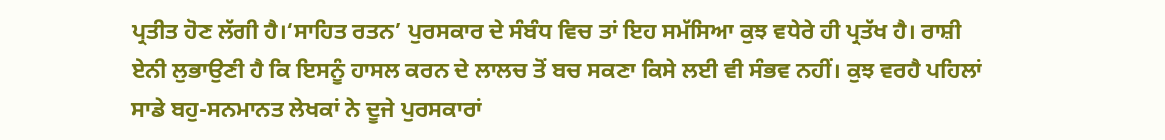ਪ੍ਰਤੀਤ ਹੋਣ ਲੱਗੀ ਹੈ।‘ਸਾਹਿਤ ਰਤਨ’ ਪੁਰਸਕਾਰ ਦੇ ਸੰਬੰਧ ਵਿਚ ਤਾਂ ਇਹ ਸਮੱਸਿਆ ਕੁਝ ਵਧੇਰੇ ਹੀ ਪ੍ਰਤੱਖ ਹੈ। ਰਾਸ਼ੀ ਏਨੀ ਲੁਭਾਉਣੀ ਹੈ ਕਿ ਇਸਨੂੰ ਹਾਸਲ ਕਰਨ ਦੇ ਲਾਲਚ ਤੋਂ ਬਚ ਸਕਣਾ ਕਿਸੇ ਲਈ ਵੀ ਸੰਭਵ ਨਹੀਂ। ਕੁਝ ਵਰਹੈ ਪਹਿਲਾਂ ਸਾਡੇ ਬਹੁ-ਸਨਮਾਨਤ ਲੇਖਕਾਂ ਨੇ ਦੂਜੇ ਪੁਰਸਕਾਰਾਂ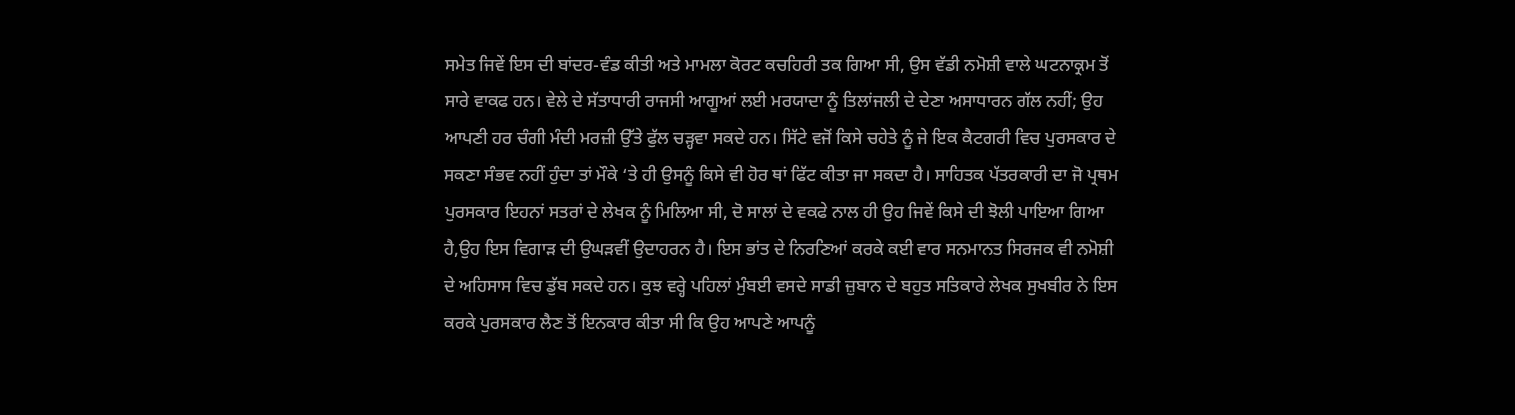ਸਮੇਤ ਜਿਵੇਂ ਇਸ ਦੀ ਬਾਂਦਰ-ਵੰਡ ਕੀਤੀ ਅਤੇ ਮਾਮਲਾ ਕੋਰਟ ਕਚਹਿਰੀ ਤਕ ਗਿਆ ਸੀ, ਉਸ ਵੱਡੀ ਨਮੋਸ਼ੀ ਵਾਲੇ ਘਟਨਾਕ੍ਰਮ ਤੋਂ ਸਾਰੇ ਵਾਕਫ ਹਨ। ਵੇਲੇ ਦੇ ਸੱਤਾਧਾਰੀ ਰਾਜਸੀ ਆਗੂਆਂ ਲਈ ਮਰਯਾਦਾ ਨੂੰ ਤਿਲਾਂਜਲੀ ਦੇ ਦੇਣਾ ਅਸਾਧਾਰਨ ਗੱਲ ਨਹੀਂ; ਉਹ ਆਪਣੀ ਹਰ ਚੰਗੀ ਮੰਦੀ ਮਰਜ਼ੀ ਉੱਤੇ ਫੁੱਲ ਚੜ੍ਹਵਾ ਸਕਦੇ ਹਨ। ਸਿੱਟੇ ਵਜੋਂ ਕਿਸੇ ਚਹੇਤੇ ਨੂੰ ਜੇ ਇਕ ਕੈਟਗਰੀ ਵਿਚ ਪੁਰਸਕਾਰ ਦੇ ਸਕਣਾ ਸੰਭਵ ਨਹੀਂ ਹੁੰਦਾ ਤਾਂ ਮੌਕੇ ‘ਤੇ ਹੀ ਉਸਨੂੰ ਕਿਸੇ ਵੀ ਹੋਰ ਥਾਂ ਫਿੱਟ ਕੀਤਾ ਜਾ ਸਕਦਾ ਹੈ। ਸਾਹਿਤਕ ਪੱਤਰਕਾਰੀ ਦਾ ਜੋ ਪ੍ਰਥਮ ਪੁਰਸਕਾਰ ਇਹਨਾਂ ਸਤਰਾਂ ਦੇ ਲੇਖਕ ਨੂੰ ਮਿਲਿਆ ਸੀ, ਦੋ ਸਾਲਾਂ ਦੇ ਵਕਫੇ ਨਾਲ ਹੀ ਉਹ ਜਿਵੇਂ ਕਿਸੇ ਦੀ ਝੋਲੀ ਪਾਇਆ ਗਿਆ ਹੈ,ਉਹ ਇਸ ਵਿਗਾੜ ਦੀ ਉਘੜਵੀਂ ਉਦਾਹਰਨ ਹੈ। ਇਸ ਭਾਂਤ ਦੇ ਨਿਰਣਿਆਂ ਕਰਕੇ ਕਈ ਵਾਰ ਸਨਮਾਨਤ ਸਿਰਜਕ ਵੀ ਨਮੋਸ਼ੀ ਦੇ ਅਹਿਸਾਸ ਵਿਚ ਡੁੱਬ ਸਕਦੇ ਹਨ। ਕੁਝ ਵਰ੍ਹੇ ਪਹਿਲਾਂ ਮੁੰਬਈ ਵਸਦੇ ਸਾਡੀ ਜ਼ੁਬਾਨ ਦੇ ਬਹੁਤ ਸਤਿਕਾਰੇ ਲੇਖਕ ਸੁਖਬੀਰ ਨੇ ਇਸ ਕਰਕੇ ਪੁਰਸਕਾਰ ਲੈਣ ਤੋਂ ਇਨਕਾਰ ਕੀਤਾ ਸੀ ਕਿ ਉਹ ਆਪਣੇ ਆਪਨੂੰ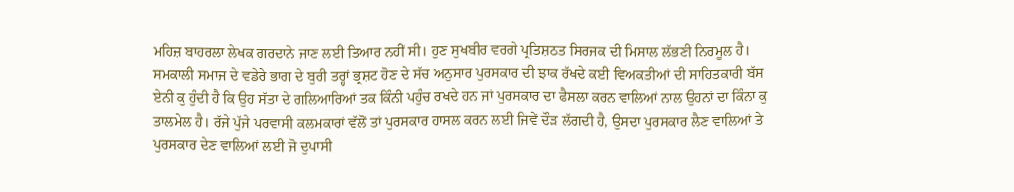ਮਹਿਜ਼ ਬਾਹਰਲਾ ਲੇਖਕ ਗਰਦਾਨੇ ਜਾਣ ਲਈ ਤਿਆਰ ਨਹੀਂ ਸੀ। ਹੁਣ ਸੁਖਬੀਰ ਵਰਗੇ ਪ੍ਰਤਿਸ਼ਠਤ ਸਿਰਜਕ ਦੀ ਮਿਸਾਲ ਲੱਭਣੀ ਨਿਰਮੂਲ ਹੈ। ਸਮਕਾਲੀ ਸਮਾਜ ਦੇ ਵਡੇਰੇ ਭਾਗ ਦੇ ਬੁਰੀ ਤਰ੍ਹਾਂ ਭ੍ਰਸ਼ਟ ਹੋਣ ਦੇ ਸੱਚ ਅਨੁਸਾਰ ਪੁਰਸਕਾਰ ਦੀ ਝਾਕ ਰੱਖਦੇ ਕਈ ਵਿਅਕਤੀਆਂ ਦੀ ਸਾਹਿਤਕਾਰੀ ਬੱਸ ਏਨੀ ਕੁ ਹੁੰਦੀ ਹੈ ਕਿ ਉਹ ਸੱਤਾ ਦੇ ਗਲਿਆਰਿਆਂ ਤਕ ਕਿੰਨੀ ਪਹੁੰਚ ਰਖਦੇ ਹਨ ਜਾਂ ਪੁਰਸਕਾਰ ਦਾ ਫੈਸਲਾ ਕਰਨ ਵਾਲਿਆਂ ਨਾਲ ਉਹਨਾਂ ਦਾ ਕਿੰਨਾ ਕੁ ਤਾਲਮੇਲ ਹੈ। ਰੱਜੇ ਪੁੱਜੇ ਪਰਵਾਸੀ ਕਲਮਕਾਰਾਂ ਵੱਲੋਂ ਤਾਂ ਪੁਰਸਕਾਰ ਹਾਸਲ ਕਰਨ ਲਈ ਜਿਵੇਂ ਦੌੜ ਲੱਗਦੀ ਹੈ, ਉਸਦਾ ਪੁਰਸਕਾਰ ਲੈਣ ਵਾਲਿਆਂ ਤੇ ਪੁਰਸਕਾਰ ਦੇਣ ਵਾਲਿਆਂ ਲਈ ਜੋ ਦੁਪਾਸੀ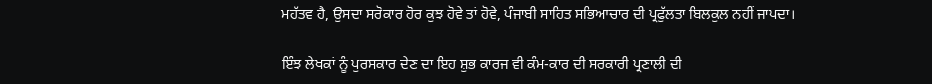ਮਹੱਤਵ ਹੈ, ਉਸਦਾ ਸਰੋਕਾਰ ਹੋਰ ਕੁਝ ਹੋਵੇ ਤਾਂ ਹੋਵੇ, ਪੰਜਾਬੀ ਸਾਹਿਤ ਸਭਿਆਚਾਰ ਦੀ ਪ੍ਰਫੁੱਲਤਾ ਬਿਲਕੁਲ ਨਹੀਂ ਜਾਪਦਾ।

ਇੰਝ ਲੇਖਕਾਂ ਨੂੰ ਪੁਰਸਕਾਰ ਦੇਣ ਦਾ ਇਹ ਸ਼ੁਭ ਕਾਰਜ ਵੀ ਕੰਮ-ਕਾਰ ਦੀ ਸਰਕਾਰੀ ਪ੍ਰਣਾਲੀ ਦੀ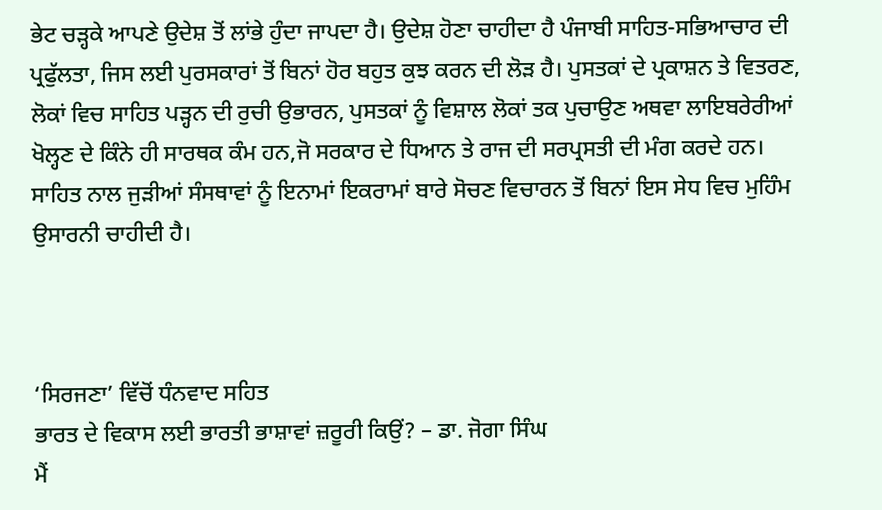ਭੇਟ ਚੜ੍ਹਕੇ ਆਪਣੇ ਉਦੇਸ਼ ਤੋਂ ਲਾਂਭੇ ਹੁੰਦਾ ਜਾਪਦਾ ਹੈ। ਉਦੇਸ਼ ਹੋਣਾ ਚਾਹੀਦਾ ਹੈ ਪੰਜਾਬੀ ਸਾਹਿਤ-ਸਭਿਆਚਾਰ ਦੀ ਪ੍ਰਫੁੱਲਤਾ, ਜਿਸ ਲਈ ਪੁਰਸਕਾਰਾਂ ਤੋਂ ਬਿਨਾਂ ਹੋਰ ਬਹੁਤ ਕੁਝ ਕਰਨ ਦੀ ਲੋੜ ਹੈ। ਪੁਸਤਕਾਂ ਦੇ ਪ੍ਰਕਾਸ਼ਨ ਤੇ ਵਿਤਰਣ, ਲੋਕਾਂ ਵਿਚ ਸਾਹਿਤ ਪੜ੍ਹਨ ਦੀ ਰੁਚੀ ਉਭਾਰਨ, ਪੁਸਤਕਾਂ ਨੂੰ ਵਿਸ਼ਾਲ ਲੋਕਾਂ ਤਕ ਪੁਚਾਉਣ ਅਥਵਾ ਲਾਇਬਰੇਰੀਆਂ ਖੋਲ੍ਹਣ ਦੇ ਕਿੰਨੇ ਹੀ ਸਾਰਥਕ ਕੰਮ ਹਨ,ਜੋ ਸਰਕਾਰ ਦੇ ਧਿਆਨ ਤੇ ਰਾਜ ਦੀ ਸਰਪ੍ਰਸਤੀ ਦੀ ਮੰਗ ਕਰਦੇ ਹਨ। ਸਾਹਿਤ ਨਾਲ ਜੁੜੀਆਂ ਸੰਸਥਾਵਾਂ ਨੂੰ ਇਨਾਮਾਂ ਇਕਰਾਮਾਂ ਬਾਰੇ ਸੋਚਣ ਵਿਚਾਰਨ ਤੋਂ ਬਿਨਾਂ ਇਸ ਸੇਧ ਵਿਚ ਮੁਹਿੰਮ ਉਸਾਰਨੀ ਚਾਹੀਦੀ ਹੈ।



‘ਸਿਰਜਣਾ’ ਵਿੱਚੋਂ ਧੰਨਵਾਦ ਸਹਿਤ
ਭਾਰਤ ਦੇ ਵਿਕਾਸ ਲਈ ਭਾਰਤੀ ਭਾਸ਼ਾਵਾਂ ਜ਼ਰੂਰੀ ਕਿਉਂ? – ਡਾ. ਜੋਗਾ ਸਿੰਘ
ਮੈਂ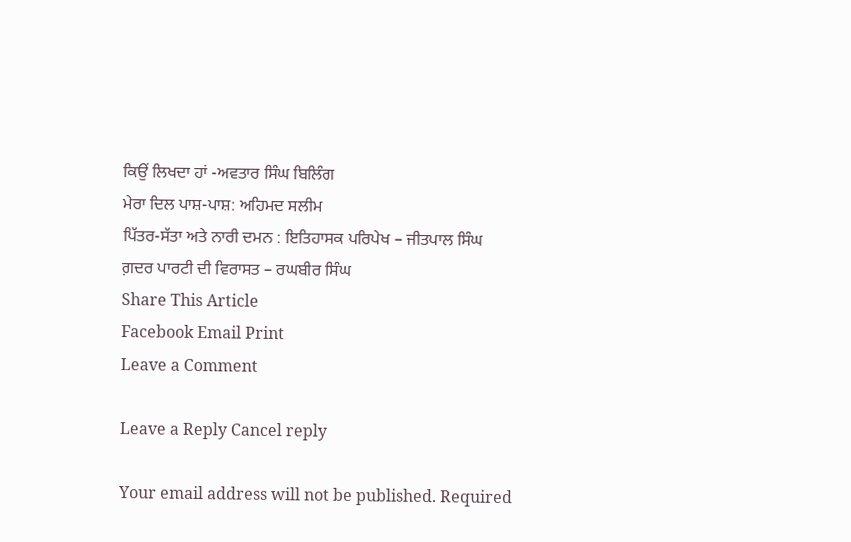ਕਿਉਂ ਲਿਖਦਾ ਹਾਂ -ਅਵਤਾਰ ਸਿੰਘ ਬਿਲਿੰਗ
ਮੇਰਾ ਦਿਲ ਪਾਸ਼-ਪਾਸ਼: ਅਹਿਮਦ ਸਲੀਮ
ਪਿੱਤਰ-ਸੱਤਾ ਅਤੇ ਨਾਰੀ ਦਮਨ : ਇਤਿਹਾਸਕ ਪਰਿਪੇਖ – ਜੀਤਪਾਲ ਸਿੰਘ
ਗ਼ਦਰ ਪਾਰਟੀ ਦੀ ਵਿਰਾਸਤ – ਰਘਬੀਰ ਸਿੰਘ
Share This Article
Facebook Email Print
Leave a Comment

Leave a Reply Cancel reply

Your email address will not be published. Required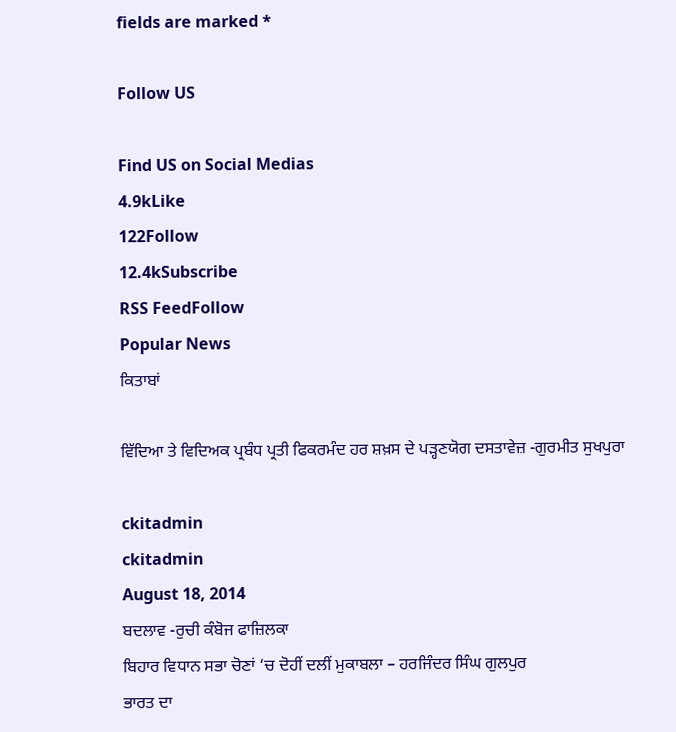fields are marked *

Follow US

Find US on Social Medias
4.9kLike
122Follow
12.4kSubscribe
RSS FeedFollow
Popular News
ਕਿਤਾਬਾਂ

ਵਿੱਦਿਆ ਤੇ ਵਿਦਿਅਕ ਪ੍ਰਬੰਧ ਪ੍ਰਤੀ ਫਿਕਰਮੰਦ ਹਰ ਸ਼ਖ਼ਸ ਦੇ ਪੜ੍ਹਣਯੋਗ ਦਸਤਾਵੇਜ਼ -ਗੁਰਮੀਤ ਸੁਖਪੁਰਾ

ckitadmin
ckitadmin
August 18, 2014
ਬਦਲਾਵ -ਰੁਚੀ ਕੰਬੋਜ ਫਾਜ਼ਿਲਕਾ
ਬਿਹਾਰ ਵਿਧਾਨ ਸਭਾ ਚੋਣਾਂ ‘ਚ ਦੋਹੀਂ ਦਲੀਂ ਮੁਕਾਬਲਾ – ਹਰਜਿੰਦਰ ਸਿੰਘ ਗੁਲਪੁਰ
ਭਾਰਤ ਦਾ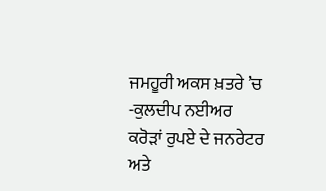ਜਮਹੂਰੀ ਅਕਸ ਖ਼ਤਰੇ ’ਚ -ਕੁਲਦੀਪ ਨਈਅਰ
ਕਰੋੜਾਂ ਰੁਪਏ ਦੇ ਜਨਰੇਟਰ ਅਤੇ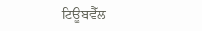ਟਿਊਬਵੈੱਲ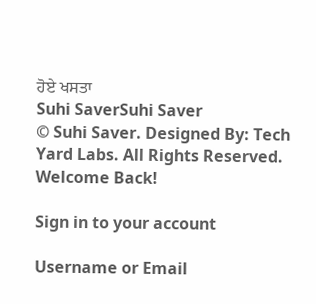ਹੋਏ ਖਸਤਾ
Suhi SaverSuhi Saver
© Suhi Saver. Designed By: Tech Yard Labs. All Rights Reserved.
Welcome Back!

Sign in to your account

Username or Email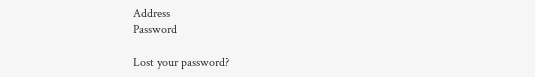Address
Password

Lost your password?